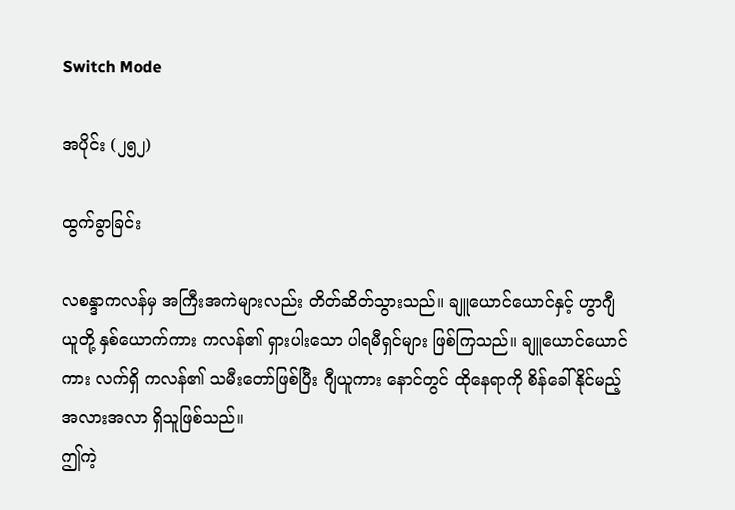Switch Mode

အပိုင်း (၂၅၂)

ထွက်ခွာခြင်း

လစန္ဒာကလန်မှ အကြီးအကဲများလည်း တိတ်ဆိတ်သွားသည်။ ချူယောင်ယောင်နှင့် ဟွာဂျီယူတို့ နှစ်ယောက်ကား ကလန်၏ ရှားပါးသော ပါရမီရှင်များ ဖြစ်ကြသည်။ ချူယောင်ယောင်ကား လက်ရှိ ကလန်၏ သမီးတော်ဖြစ်ပြီး ဂျီယူကား နောင်တွင် ထိုနေရာကို စိန်ခေါ်နိုင်မည့် အလားအလာ ရှိသူဖြစ်သည်။
ဤကဲ့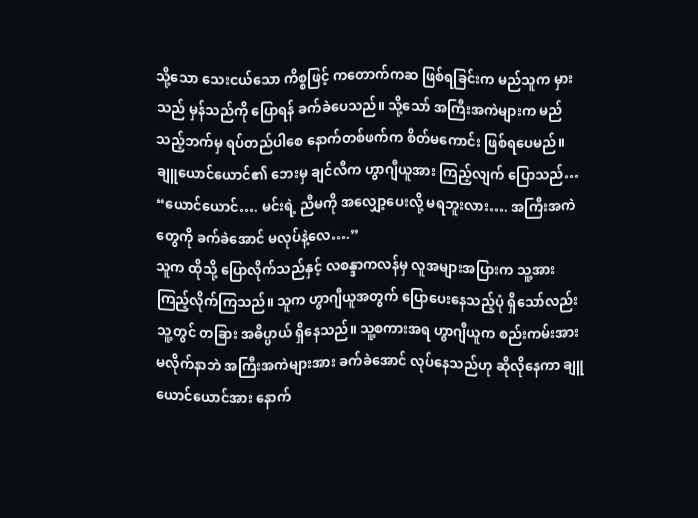သို့သော သေးငယ်သော ကိစ္စဖြင့် ကတောက်ကဆ ဖြစ်ရခြင်းက မည်သူက မှားသည် မှန်သည်ကို ပြောရန် ခက်ခဲပေသည်။ သို့သော် အကြီးအကဲများက မည်သည့်ဘက်မှ ရပ်တည်ပါစေ နောက်တစ်ဖက်က စိတ်မကောင်း ဖြစ်ရပေမည်။
ချူယောင်ယောင်၏ ဘေးမှ ချင်လီက ဟွာဂျီယူအား ကြည့်လျက် ပြောသည်… “ယောင်ယောင်…. မင်းရဲ့ ညီမကို အလျှော့ပေးလို့ မရဘူးလား…. အကြီးအကဲတွေကို ခက်ခဲအောင် မလုပ်နဲ့လေ….”
သူက ထိုသို့ ပြောလိုက်သည်နှင့် လစန္ဒာကလန်မှ လူအများအပြားက သူ့အား ကြည့်လိုက်ကြသည်။ သူက ဟွာဂျီယူအတွက် ပြောပေးနေသည့်ပုံ ရှိသော်လည်း သူ့တွင် တခြား အဓိပ္ပာယ် ရှိနေသည်။ သူ့စကားအရ ဟွာဂျီယူက စည်းကမ်းအား မလိုက်နာဘဲ အကြီးအကဲများအား ခက်ခဲအောင် လုပ်နေသည်ဟု ဆိုလိုနေကာ ချူယောင်ယောင်အား နောက်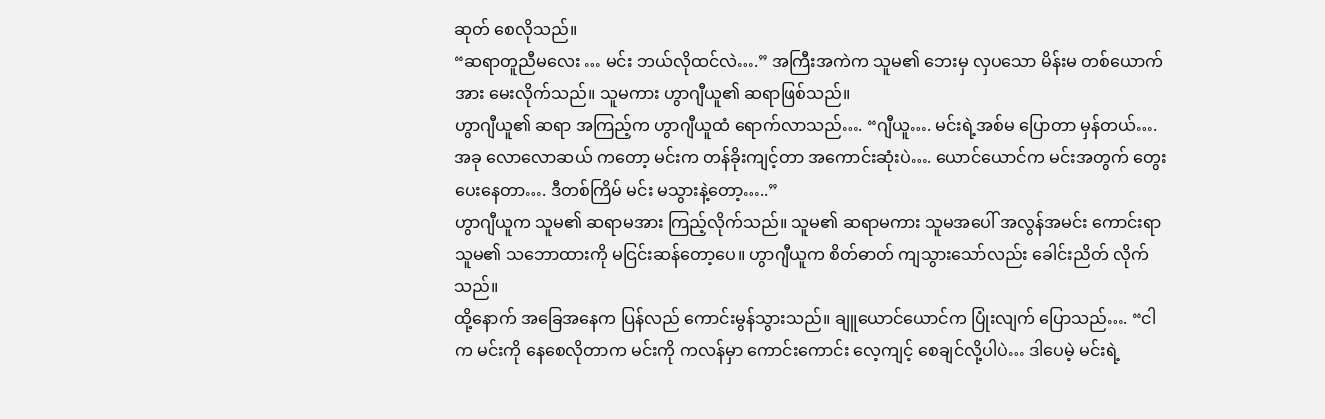ဆုတ် စေလိုသည်။
“ဆရာတူညီမလေး … မင်း ဘယ်လိုထင်လဲ….” အကြီးအကဲက သူမ၏ ဘေးမှ လှပသော မိန်းမ တစ်ယောက်အား မေးလိုက်သည်။ သူမကား ဟွာဂျီယူ၏ ဆရာဖြစ်သည်။
ဟွာဂျီယူ၏ ဆရာ အကြည့်က ဟွာဂျီယူထံ ရောက်လာသည်…. “ဂျီယူ…. မင်းရဲ့အစ်မ ပြောတာ မှန်တယ်…. အခု လောလောဆယ် ကတော့ မင်းက တန်ခိုးကျင့်တာ အကောင်းဆုံးပဲ…. ယောင်ယောင်က မင်းအတွက် တွေးပေးနေတာ…. ဒီတစ်ကြိမ် မင်း မသွားနဲ့တော့…..”
ဟွာဂျီယူက သူမ၏ ဆရာမအား ကြည့်လိုက်သည်။ သူမ၏ ဆရာမကား သူမအပေါ် အလွန်အမင်း ကောင်းရာ သူမ၏ သဘောထားကို မငြင်းဆန်တော့ပေ။ ဟွာဂျီယူက စိတ်ဓာတ် ကျသွားသော်လည်း ခေါင်းညိတ် လိုက်သည်။
ထို့နောက် အခြေအနေက ပြန်လည် ကောင်းမွန်သွားသည်။ ချူယောင်ယောင်က ပြုံးလျက် ပြောသည်…. “ငါက မင်းကို နေစေလိုတာက မင်းကို ကလန်မှာ ကောင်းကောင်း လေ့ကျင့် စေချင်လို့ပါပဲ… ဒါပေမဲ့ မင်းရဲ့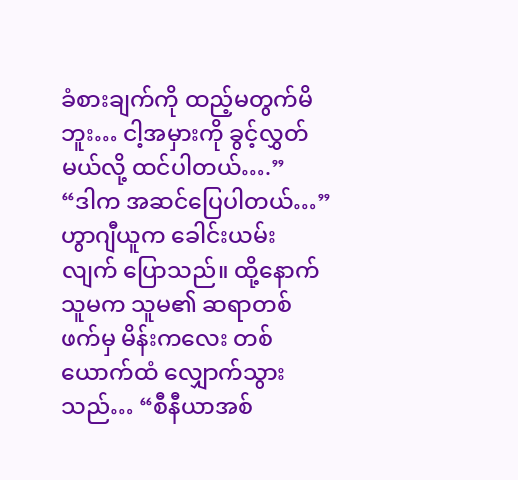ခံစားချက်ကို ထည့်မတွက်မိဘူး… ငါ့အမှားကို ခွင့်လွှတ်မယ်လို့ ထင်ပါတယ်….”
“ဒါက အဆင်ပြေပါတယ်…” ဟွာဂျီယူက ခေါင်းယမ်းလျက် ပြောသည်။ ထို့နောက် သူမက သူမ၏ ဆရာတစ်ဖက်မှ မိန်းကလေး တစ်ယောက်ထံ လျှောက်သွားသည်… “စီနီယာအစ်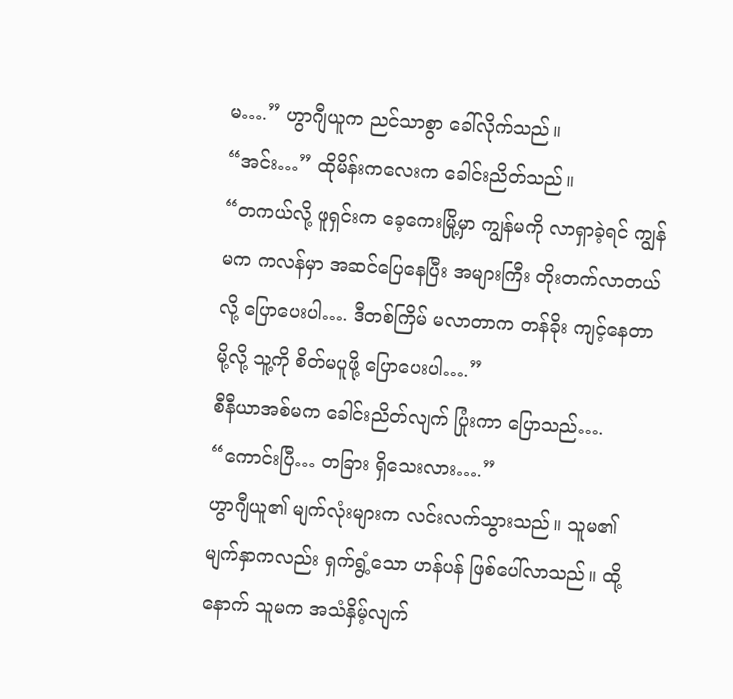မ….” ဟွာဂျီယူက ညင်သာစွာ ခေါ်လိုက်သည်။
“အင်း…” ထိုမိန်းကလေးက ခေါင်းညိတ်သည်။
“တကယ်လို့ ဖူရှင်းက ခေ့ကေးမြို့မှာ ကျွန်မကို လာရှာခဲ့ရင် ကျွန်မက ကလန်မှာ အဆင်ပြေနေပြီး အများကြီး တိုးတက်လာတယ်လို့ ပြောပေးပါ…. ဒီတစ်ကြိမ် မလာတာက တန်ခိုး ကျင့်နေတာမို့လို့ သူ့ကို စိတ်မပူဖို့ ပြောပေးပါ….”
စီနီယာအစ်မက ခေါင်းညိတ်လျက် ပြုံးကာ ပြောသည်…. “ကောင်းပြီ… တခြား ရှိသေးလား….”
ဟွာဂျီယူ၏ မျက်လုံးများက လင်းလက်သွားသည်။ သူမ၏ မျက်နှာကလည်း ရှက်ရွံ့သော ဟန်ပန် ဖြစ်ပေါ်လာသည်။ ထို့နောက် သူမက အသံနှိမ့်လျက်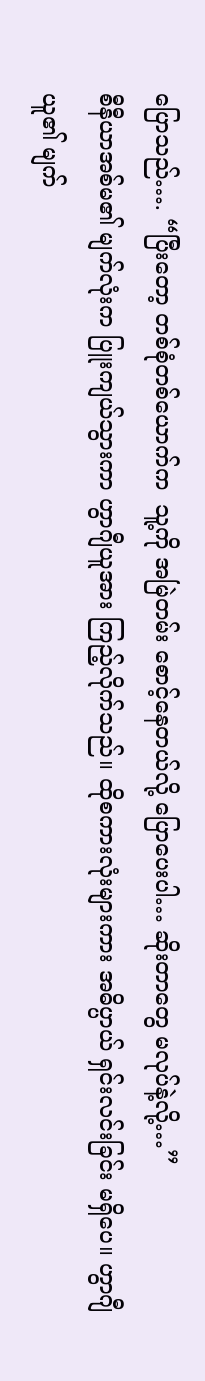ပြောသည်…. “ပြီးတော့ တစ်စုံတစ်ယောက်က  သူ့ကို အမြဲတမ်း စောင့်နေတယ်လို့ ပြောပေးပါ… ဆိုးတာတွေ မလုပ်နဲ့လို့…”
စီနီယာအစ်မ၏ မျက်လုံးက ပြူးကျယ်သွားကာ ဟွာဂျီယူအား ကြည့်လိုက်သည်။ ထိုစကားလုံးများကား အဓိပ္ပာယ် ရှင်းလင်းခြင်း မရှိပေ။ ဟွာဂျီယူ၏ မျက်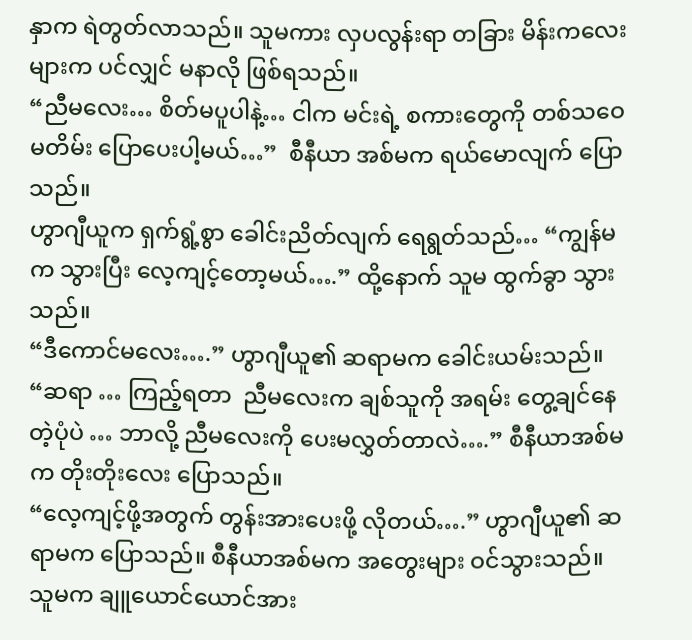နှာက ရဲတွတ်လာသည်။ သူမကား လှပလွန်းရာ တခြား မိန်းကလေးများက ပင်လျှင် မနာလို ဖြစ်ရသည်။
“ညီမလေး… စိတ်မပူပါနဲ့… ငါက မင်းရဲ့ စကားတွေကို တစ်သဝေမတိမ်း ပြောပေးပါ့မယ်…”  စီနီယာ အစ်မက ရယ်မောလျက် ပြောသည်။
ဟွာဂျီယူက ရှက်ရွံ့စွာ ခေါင်းညိတ်လျက် ရေရွတ်သည်… “ကျွန်မက သွားပြီး လေ့ကျင့်တော့မယ်….” ထို့နောက် သူမ ထွက်ခွာ သွားသည်။
“ဒီကောင်မလေး….” ဟွာဂျီယူ၏ ဆရာမက ခေါင်းယမ်းသည်။
“ဆရာ … ကြည့်ရတာ  ညီမလေးက ချစ်သူကို အရမ်း တွေ့ချင်နေတဲ့ပုံပဲ … ဘာလို့ ညီမလေးကို ပေးမလွှတ်တာလဲ….” စီနီယာအစ်မက တိုးတိုးလေး ပြောသည်။
“လေ့ကျင့်ဖို့အတွက် တွန်းအားပေးဖို့ လိုတယ်….” ဟွာဂျီယူ၏ ဆရာမက ပြောသည်။ စီနီယာအစ်မက အတွေးများ ဝင်သွားသည်။ သူမက ချူယောင်ယောင်အား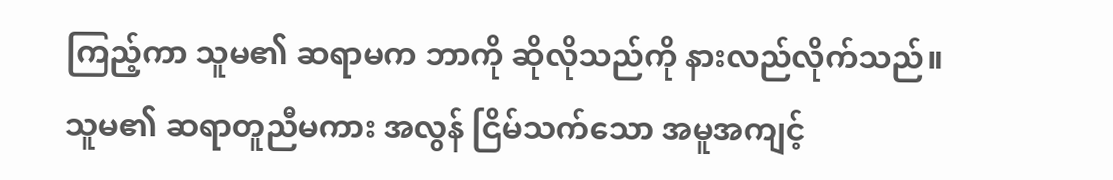ကြည့်ကာ သူမ၏ ဆရာမက ဘာကို ဆိုလိုသည်ကို နားလည်လိုက်သည်။
သူမ၏ ဆရာတူညီမကား အလွန် ငြိမ်သက်သော အမူအကျင့်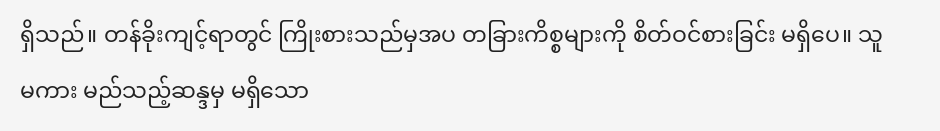ရှိသည်။ တန်ခိုးကျင့်ရာတွင် ကြိုးစားသည်မှအပ တခြားကိစ္စများကို စိတ်ဝင်စားခြင်း မရှိပေ။ သူမကား မည်သည့်ဆန္ဒမှ မရှိသော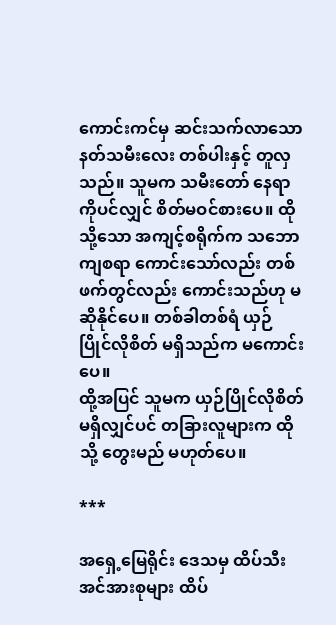ကောင်းကင်မှ ဆင်းသက်လာသော နတ်သမီးလေး တစ်ပါးနှင့် တူလှသည်။ သူမက သမီးတော် နေရာကိုပင်လျှင် စိတ်မဝင်စားပေ။ ထိုသို့သော အကျင့်စရိုက်က သဘောကျစရာ ကောင်းသော်လည်း တစ်ဖက်တွင်လည်း ကောင်းသည်ဟု မဆိုနိုင်ပေ။ တစ်ခါတစ်ရံ ယှဉ်ပြိုင်လိုစိတ် မရှိသည်က မကောင်းပေ။
ထို့အပြင် သူမက ယှဉ်ပြိုင်လိုစိတ် မရှိလျှင်ပင် တခြားလူများက ထိုသို့ တွေးမည် မဟုတ်ပေ။

***

အရှေ့မြေရိုင်း ဒေသမှ ထိပ်သီး အင်အားစုများ ထိပ်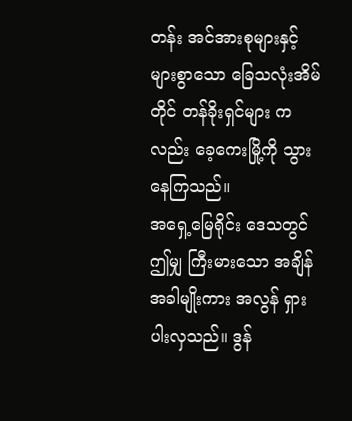တန်း အင်အားစုများနှင့် များစွာသော ခြေသလုံးအိမ်တိုင် တန်ခိုးရှင်များ ကလည်း ခေ့ကေးမြို့ကို သွားနေကြသည်။
အရှေ့မြေရိုင်း ဒေသတွင် ဤမျှ ကြီးမားသော အချိန်အခါမျိုးကား အလွန် ရှားပါးလှသည်။ ဒွန်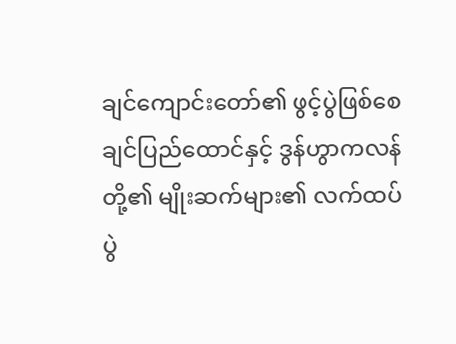ချင်ကျောင်းတော်၏ ဖွင့်ပွဲဖြစ်စေ ချင်ပြည်ထောင်နှင့် ဒွန်ဟွာကလန်တို့၏ မျိုးဆက်များ၏ လက်ထပ်ပွဲ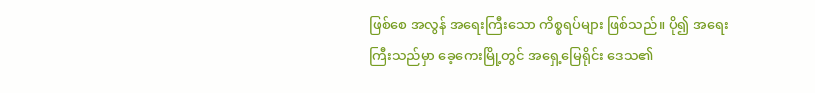ဖြစ်စေ အလွန် အရေးကြီးသော ကိစ္စရပ်များ ဖြစ်သည်။ ပို၍ အရေးကြီးသည်မှာ ခေ့ကေးမြို့တွင် အရှေ့မြေရိုင်း ဒေသ၏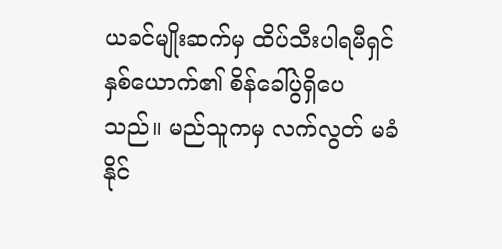ယခင်မျိုးဆက်မှ ထိပ်သီးပါရမီရှင် နှစ်ယောက်၏ စိန်ခေါ်ပွဲရှိပေသည်။ မည်သူကမှ လက်လွတ် မခံနိုင်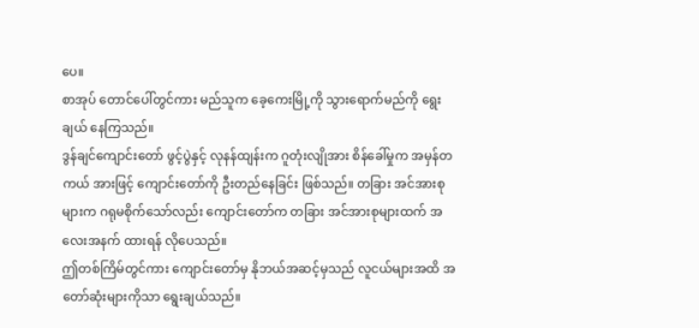ပေ။
စာအုပ် တောင်ပေါ်တွင်ကား မည်သူက ခေ့ကေးမြို့ကို သွားရောက်မည်ကို ရွေးချယ် နေကြသည်။
ဒွန်ချင်ကျောင်းတော် ဖွင့်ပွဲနှင့် လုနန်ထျန်းက ဂူတုံးလျိုအား စိန်ခေါ်မှုက အမှန်တကယ် အားဖြင့် ကျောင်းတော်ကို ဦးတည်နေခြင်း ဖြစ်သည်။ တခြား အင်အားစုများက ဂရုမစိုက်သော်လည်း ကျောင်းတော်က တခြား အင်အားစုများထက် အလေးအနက် ထားရန် လိုပေသည်။
ဤတစ်ကြိမ်တွင်ကား ကျောင်းတော်မှ နိုဘယ်အဆင့်မှသည် လူငယ်များအထိ အတော်ဆုံးများကိုသာ ရွေးချယ်သည်။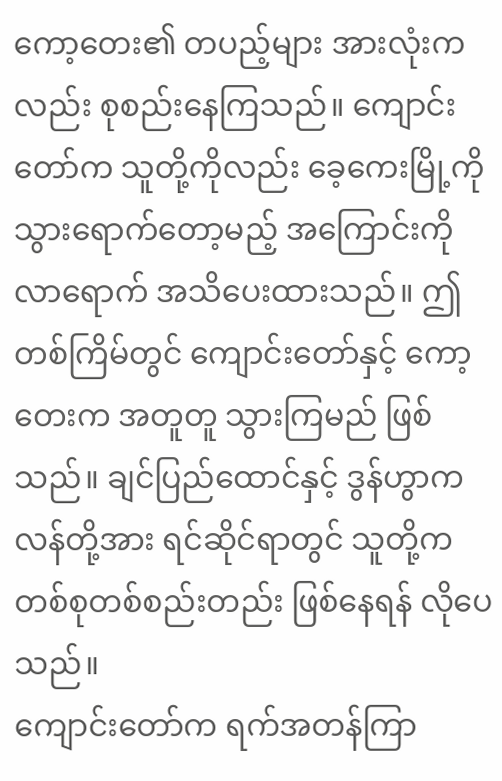ကော့တေး၏ တပည့်များ အားလုံးကလည်း စုစည်းနေကြသည်။ ကျောင်းတော်က သူတို့ကိုလည်း ခေ့ကေးမြို့ကို သွားရောက်တော့မည့် အကြောင်းကို လာရောက် အသိပေးထားသည်။ ဤတစ်ကြိမ်တွင် ကျောင်းတော်နှင့် ကော့တေးက အတူတူ သွားကြမည် ဖြစ်သည်။ ချင်ပြည်ထောင်နှင့် ဒွန်ဟွာကလန်တို့အား ရင်ဆိုင်ရာတွင် သူတို့က တစ်စုတစ်စည်းတည်း ဖြစ်နေရန် လိုပေသည်။
ကျောင်းတော်က ရက်အတန်ကြာ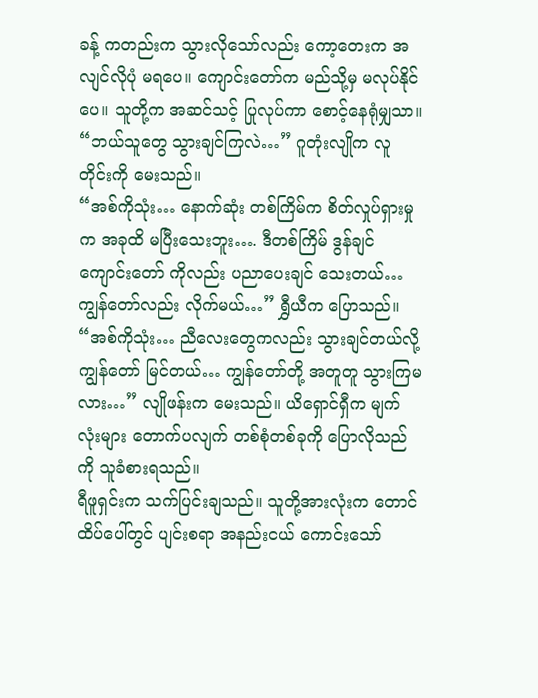ခန့် ကတည်းက သွားလိုသော်လည်း ကော့တေးက အလျင်လိုပုံ မရပေ။ ကျောင်းတော်က မည်သို့မှ မလုပ်နိုင်ပေ။ သူတို့က အဆင်သင့် ပြုလုပ်ကာ စောင့်နေရုံမျှသာ။
“ဘယ်သူတွေ သွားချင်ကြလဲ…” ဂူတုံးလျိုက လူတိုင်းကို မေးသည်။
“အစ်ကိုသုံး… နောက်ဆုံး တစ်ကြိမ်က စိတ်လှုပ်ရှားမှုက အခုထိ မပြီးသေးဘူး…. ဒီတစ်ကြိမ် ဒွန်ချင်ကျောင်းတော် ကိုလည်း ပညာပေးချင် သေးတယ်… ကျွန်တော်လည်း လိုက်မယ်…” ရွှီယီက ပြောသည်။
“အစ်ကိုသုံး… ညီလေးတွေကလည်း သွားချင်တယ်လို့ ကျွန်တော် မြင်တယ်… ကျွန်တော်တို့ အတူတူ သွားကြမလား…” လျိုဖန်းက မေးသည်။ ယိရှောင်ရှီက မျက်လုံးများ တောက်ပလျက် တစ်စုံတစ်ခုကို ပြောလိုသည်ကို သူခံစားရသည်။
ရီဖူရှင်းက သက်ပြင်းချသည်။ သူတို့အားလုံးက တောင်ထိပ်ပေါ်တွင် ပျင်းစရာ အနည်းငယ် ကောင်းသော်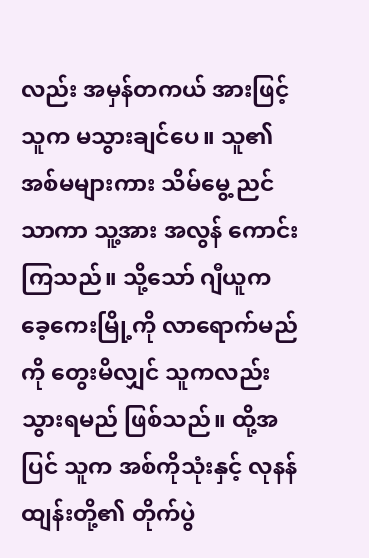လည်း အမှန်တကယ် အားဖြင့် သူက မသွားချင်ပေ။ သူ၏ အစ်မများကား သိမ်မွေ့ ညင်သာကာ သူ့အား အလွန် ကောင်းကြသည်။ သို့သော် ဂျီယူက ခေ့ကေးမြို့ကို လာရောက်မည်ကို တွေးမိလျှင် သူကလည်း သွားရမည် ဖြစ်သည်။ ထို့အပြင် သူက အစ်ကိုသုံးနှင့် လုနန်ထျန်းတို့၏ တိုက်ပွဲ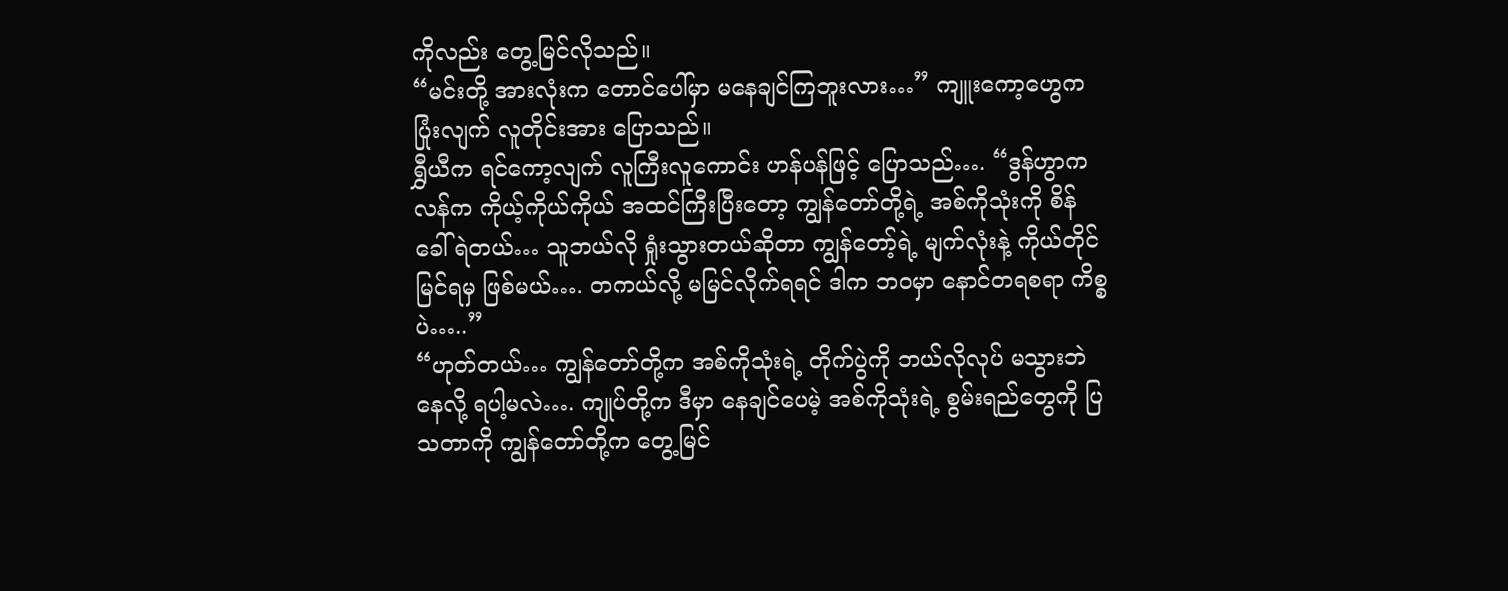ကိုလည်း တွေ့မြင်လိုသည်။
“မင်းတို့ အားလုံးက တောင်ပေါ်မှာ မနေချင်ကြဘူးလား…” ကျူးကော့ဟွေက ပြုံးလျက် လူတိုင်းအား ပြောသည်။
ရွှီယီက ရင်ကော့လျက် လူကြီးလူကောင်း ဟန်ပန်ဖြင့် ပြောသည်…. “ဒွန်ဟွာကလန်က ကိုယ့်ကိုယ်ကိုယ် အထင်ကြီးပြီးတော့ ကျွန်တော်တို့ရဲ့ အစ်ကိုသုံးကို စိန်ခေါ်ရဲတယ်… သူဘယ်လို ရှုံးသွားတယ်ဆိုတာ ကျွန်တော့်ရဲ့ မျက်လုံးနဲ့ ကိုယ်တိုင် မြင်ရမှ ဖြစ်မယ်…. တကယ်လို့ မမြင်လိုက်ရရင် ဒါက ဘဝမှာ နောင်တရစရာ ကိစ္စပဲ…..”
“ဟုတ်တယ်… ကျွန်တော်တို့က အစ်ကိုသုံးရဲ့ တိုက်ပွဲကို ဘယ်လိုလုပ် မသွားဘဲနေလို့ ရပါ့မလဲ…. ကျုပ်တို့က ဒီမှာ နေချင်ပေမဲ့ အစ်ကိုသုံးရဲ့ စွမ်းရည်တွေကို ပြသတာကို ကျွန်တော်တို့က တွေ့မြင်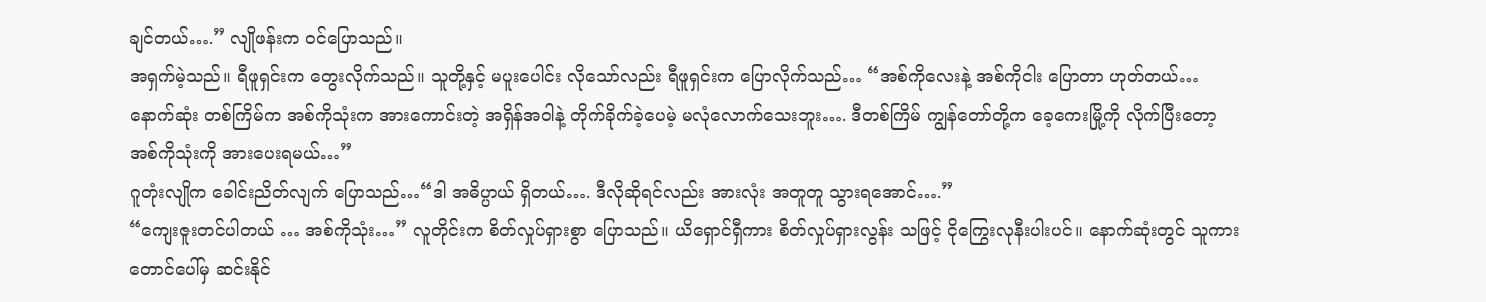ချင်တယ်….” လျိုဖန်းက ဝင်ပြောသည်။
အရှက်မဲ့သည်။ ရီဖူရှင်းက တွေးလိုက်သည်။ သူတို့နှင့် မပူးပေါင်း လိုသော်လည်း ရီဖူရှင်းက ပြောလိုက်သည်… “အစ်ကိုလေးနဲ့ အစ်ကိုငါး ပြောတာ ဟုတ်တယ်… နောက်ဆုံး တစ်ကြိမ်က အစ်ကိုသုံးက အားကောင်းတဲ့ အရှိန်အဝါနဲ့ တိုက်ခိုက်ခဲ့ပေမဲ့ မလုံလောက်သေးဘူး…. ဒီတစ်ကြိမ် ကျွန်တော်တို့က ခေ့ကေးမြို့ကို လိုက်ပြီးတော့ အစ်ကိုသုံးကို အားပေးရမယ်…”
ဂူတုံးလျိုက ခေါင်းညိတ်လျက် ပြောသည်…“ဒါ အဓိပ္ပာယ် ရှိတယ်…. ဒီလိုဆိုရင်လည်း အားလုံး အတူတူ သွားရအောင်….”
“ကျေးဇူးတင်ပါတယ် … အစ်ကိုသုံး…” လူတိုင်းက စိတ်လှုပ်ရှားစွာ ပြောသည်။ ယိရှောင်ရှီကား စိတ်လှုပ်ရှားလွန်း သဖြင့် ငိုကြွေးလုနီးပါးပင်။ နောက်ဆုံးတွင် သူကား တောင်ပေါ်မှ ဆင်းနိုင်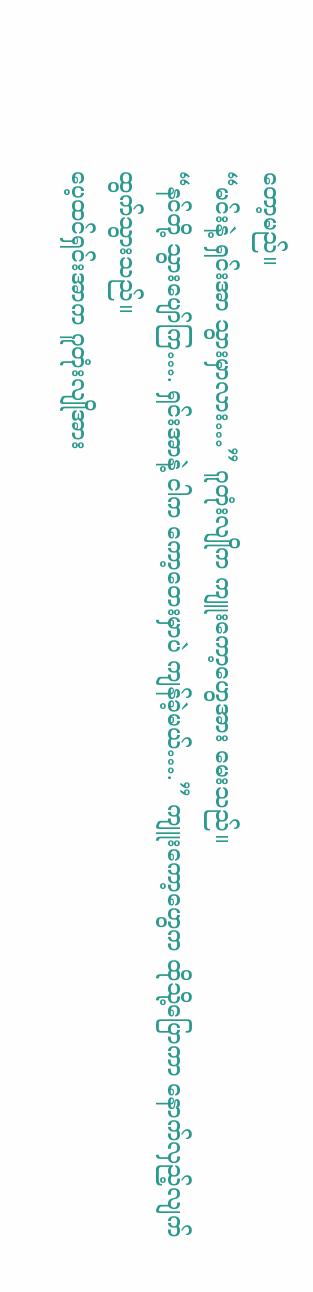တော့မည်။
“မင်းနဲ့ ရှင်းအာ သွားမှာလား…” ဂူတုံးလျိုက ကျူးကော့ဟွေအား မေးသည်။
“နင်တို့ သွားပျော်ကြ…. ရှင်းအာနဲ့ ငါက ကော့တေးမှာပဲ ကျန်ခဲ့မယ်….” ကျူးကော့ဟွေက ထိုသို့ပြောကာ နောက်လှည့်လျက် ထွက်သွားသည်။
ပေ့ထင်ရှင်းအာက ဂူတုံးလျိုအား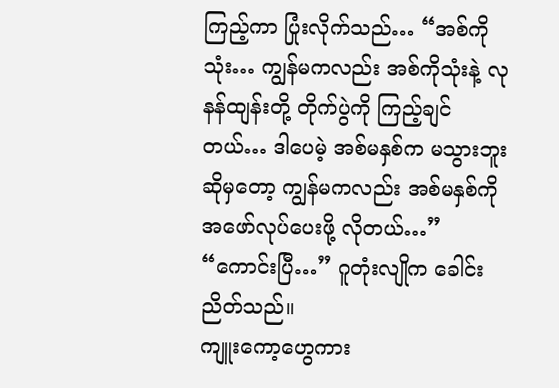ကြည့်ကာ ပြုံးလိုက်သည်… “အစ်ကိုသုံး… ကျွန်မကလည်း အစ်ကိုသုံးနဲ့ လုနန်ထျန်းတို့ တိုက်ပွဲကို ကြည့်ချင်တယ်… ဒါပေမဲ့ အစ်မနှစ်က မသွားဘူး ဆိုမှတော့ ကျွန်မကလည်း အစ်မနှစ်ကို အဖော်လုပ်ပေးဖို့ လိုတယ်…”
“ကောင်းပြီ…” ဂူတုံးလျိုက ခေါင်းညိတ်သည်။
ကျူးကော့ဟွေကား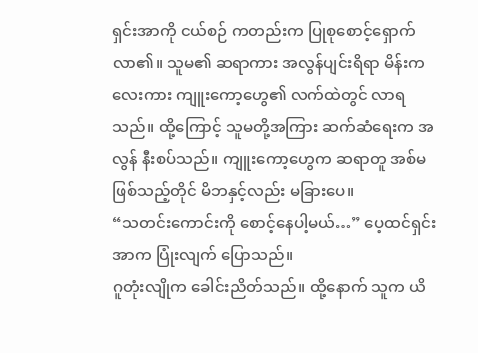ရှင်းအာကို ငယ်စဉ် ကတည်းက ပြုစုစောင့်ရှောက် လာ၏။ သူမ၏ ဆရာကား အလွန်ပျင်းရိရာ မိန်းကလေးကား ကျူးကော့ဟွေ၏ လက်ထဲတွင် လာရသည်။ ထို့ကြောင့် သူမတို့အကြား ဆက်ဆံရေးက အလွန် နီးစပ်သည်။ ကျူးကော့ဟွေက ဆရာတူ အစ်မ ဖြစ်သည့်တိုင် မိဘနှင့်လည်း မခြားပေ။
“သတင်းကောင်းကို စောင့်နေပါ့မယ်…” ပေ့ထင်ရှင်းအာက ပြုံးလျက် ပြောသည်။
ဂူတုံးလျိုက ခေါင်းညိတ်သည်။ ထို့နောက် သူက ယိ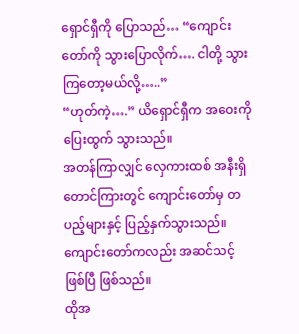ရှောင်ရှီကို ပြောသည်… “ကျောင်းတော်ကို သွားပြောလိုက်…. ငါတို့ သွားကြတော့မယ်လို့…..”
“ဟုတ်ကဲ့….” ယိရှောင်ရှီက အဝေးကို ပြေးထွက် သွားသည်။
အတန်ကြာလျှင် လှေကားထစ် အနီးရှိ တောင်ကြားတွင် ကျောင်းတော်မှ တပည့်များနှင့် ပြည့်နှက်သွားသည်။ ကျောင်းတော်ကလည်း အဆင်သင့် ဖြစ်ပြီ ဖြစ်သည်။
ထိုအ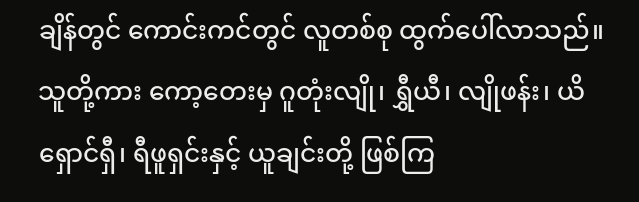ချိန်တွင် ကောင်းကင်တွင် လူတစ်စု ထွက်ပေါ်လာသည်။ သူတို့ကား ကော့တေးမှ ဂူတုံးလျို၊ ရွှီယီ၊ လျိုဖန်း၊ ယိရှောင်ရှီ၊ ရီဖူရှင်းနှင့် ယူချင်းတို့ ဖြစ်ကြ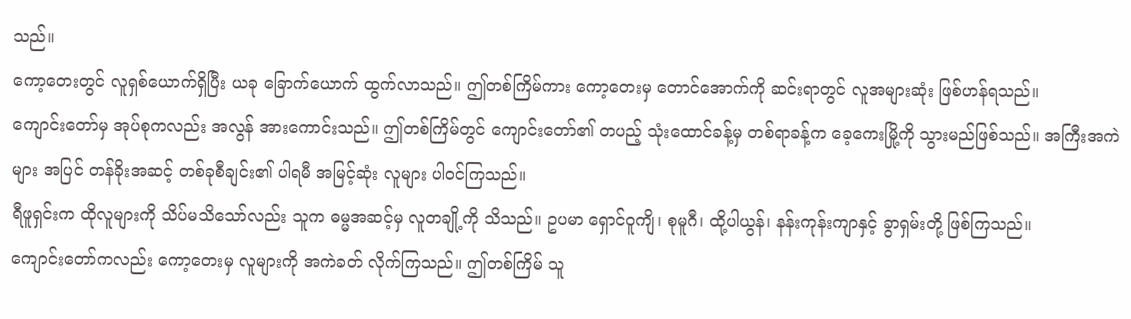သည်။
ကော့တေးတွင် လူရှစ်ယောက်ရှိပြီး ယခု ခြောက်ယောက် ထွက်လာသည်။ ဤတစ်ကြိမ်ကား ကော့တေးမှ တောင်အောက်ကို ဆင်းရာတွင် လူအများဆုံး ဖြစ်ဟန်ရသည်။
ကျောင်းတော်မှ အုပ်စုကလည်း အလွန် အားကောင်းသည်။ ဤတစ်ကြိမ်တွင် ကျောင်းတော်၏ တပည့် သုံးထောင်ခန့်မှ တစ်ရာခန့်က ခေ့ကေးမြို့ကို သွားမည်ဖြစ်သည်။ အကြီးအကဲများ အပြင် တန်ခိုးအဆင့် တစ်ခုစီချင်း၏ ပါရမီ အမြင့်ဆုံး လူများ ပါဝင်ကြသည်။
ရီဖူရှင်းက ထိုလူများကို သိပ်မသိသော်လည်း သူက ဓမ္မအဆင့်မှ လူတချို့ကို သိသည်။ ဥပမာ ရှောင်ဝူကျိ၊ စုမူဂီ၊ ထို့ပါယွန်၊ နန်းကုန်းကျာနှင့် ခွာရှမ်းတို့ ဖြစ်ကြသည်။
ကျောင်းတော်ကလည်း ကော့တေးမှ လူများကို အကဲခတ် လိုက်ကြသည်။ ဤတစ်ကြိမ် သူ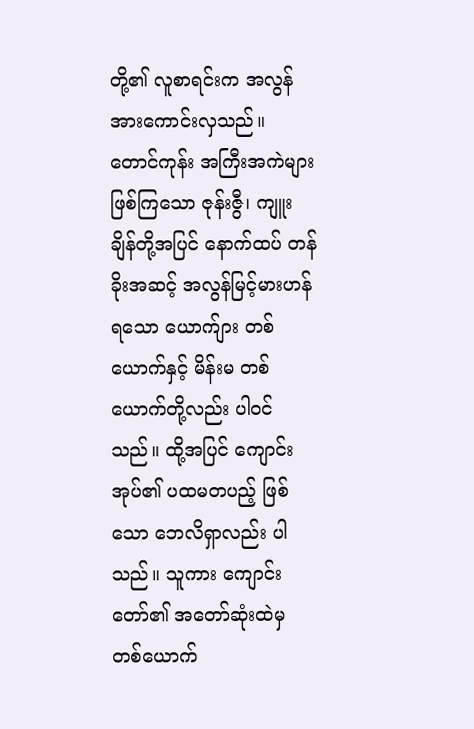တို့၏ လူစာရင်းက အလွန် အားကောင်းလှသည်။ တောင်ကုန်း အကြီးအကဲများ ဖြစ်ကြသော ဇုန်းဇွီ၊ ကျူးချိန်တို့အပြင် နောက်ထပ် တန်ခိုးအဆင့် အလွန်မြင့်မားဟန် ရသော ယောက်ျား တစ်ယောက်နှင့် မိန်းမ တစ်ယောက်တို့လည်း ပါဝင်သည်။ ထို့အပြင် ကျောင်းအုပ်၏ ပထမတပည့် ဖြစ်သော ဘေလိရှာလည်း ပါသည်။ သူကား ကျောင်းတော်၏ အတော်ဆုံးထဲမှ တစ်ယောက်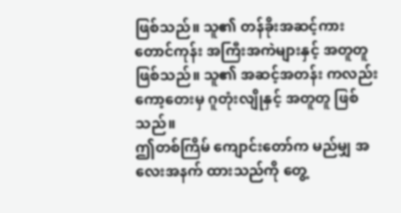ဖြစ်သည်။ သူ၏ တန်ခိုးအဆင့်ကား တောင်ကုန်း အကြီးအကဲများနှင့် အတူတူ ဖြစ်သည်။ သူ၏ အဆင့်အတန်း ကလည်း ကော့တေးမှ ဂူတုံးလျိုနှင့် အတူတူ ဖြစ်သည်။
ဤတစ်ကြိမ် ကျောင်းတော်က မည်မျှ အလေးအနက် ထားသည်ကို တွေ့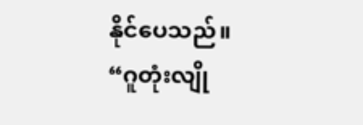နိုင်ပေသည်။
“ဂူတုံးလျို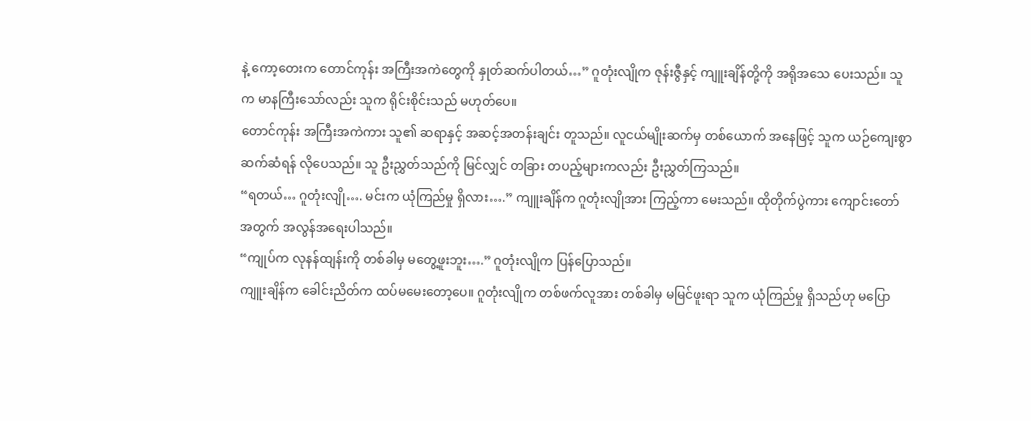နဲ့ ကော့တေးက တောင်ကုန်း အကြီးအကဲတွေကို နှုတ်ဆက်ပါတယ်…” ဂူတုံးလျိုက ဇုန်းဇွီနှင့် ကျူးချိန်တို့ကို အရိုအသေ ပေးသည်။ သူက မာနကြီးသော်လည်း သူက ရိုင်းစိုင်းသည် မဟုတ်ပေ။
တောင်ကုန်း အကြီးအကဲကား သူ၏ ဆရာနှင့် အဆင့်အတန်းချင်း တူသည်။ လူငယ်မျိုးဆက်မှ တစ်ယောက် အနေဖြင့် သူက ယဉ်ကျေးစွာ ဆက်ဆံရန် လိုပေသည်။ သူ ဦးညွှတ်သည်ကို မြင်လျှင် တခြား တပည့်များကလည်း ဦးညွှတ်ကြသည်။
“ရတယ်… ဂူတုံးလျို…. မင်းက ယုံကြည်မှု ရှိလား….” ကျူးချိန်က ဂူတုံးလျိုအား ကြည့်ကာ မေးသည်။ ထိုတိုက်ပွဲကား ကျောင်းတော် အတွက် အလွန်အရေးပါသည်။
“ကျုပ်က လုနန်ထျန်းကို တစ်ခါမှ မတွေ့ဖူးဘူး….” ဂူတုံးလျိုက ပြန်ပြောသည်။
ကျူးချိန်က ခေါင်းညိတ်က ထပ်မမေးတော့ပေ။ ဂူတုံးလျိုက တစ်ဖက်လူအား တစ်ခါမှ မမြင်ဖူးရာ သူက ယုံကြည်မှု ရှိသည်ဟု မပြော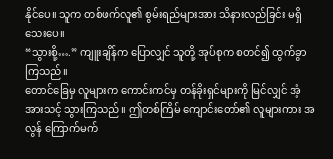နိုင်ပေ။ သူက တစ်ဖက်လူ၏ စွမ်းရည်များအား သိနားလည်ခြင်း မရှိသေးပေ။
“သွားစို့….” ကျူးချိန်က ပြောလျှင် သူတို့ အုပ်စုက စတင်၍ ထွက်ခွာကြသည်။
တောင်ခြေမှ လူများက ကောင်းကင်မှ တန်ခိုးရှင်များကို မြင်လျှင် အံ့အားသင့် သွားကြသည်။ ဤတစ်ကြိမ် ကျောင်းတော်၏ လူများကား အလွန် ကြောက်မက်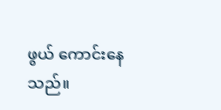ဖွယ် ကောင်းနေသည်။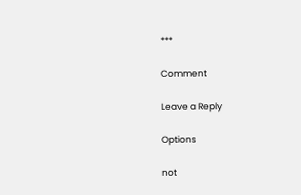***

Comment

Leave a Reply

Options

not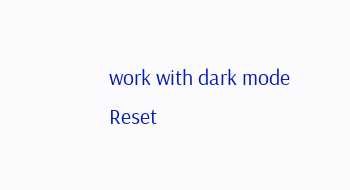work with dark mode
Reset